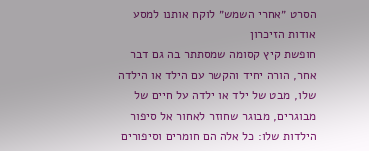הסרט ״אחרי השמש״ לוקח אותנו למסע אודות הזיכרון
חופשת קיץ קסומה שמסתתר בה גם דבר אחר, הורה יחיד והקשר עם הילד או הילדה שלו, מבט של ילד או ילדה על חיים של מבוגרים, מבוגר שחוזר לאחור אל סיפור הילדות שלו: כל אלה הם חומרים וסיפורים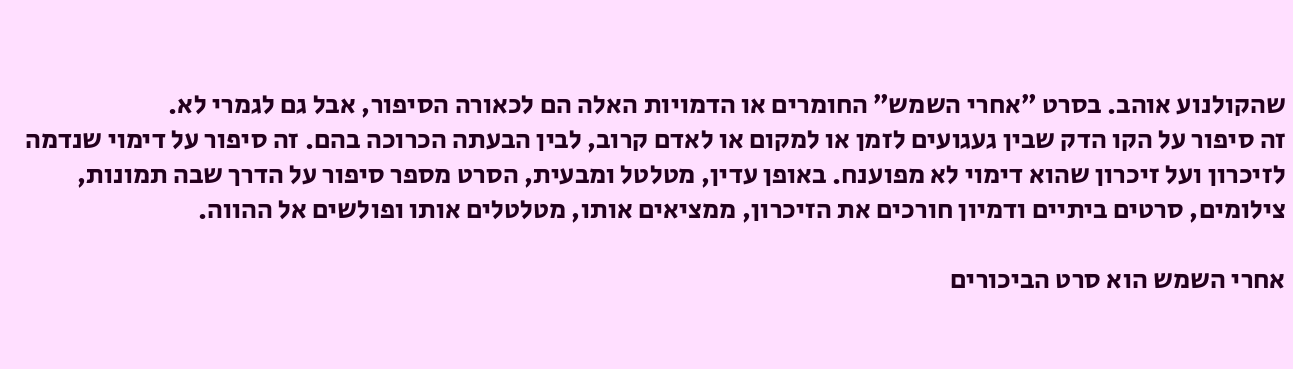שהקולנוע אוהב. בסרט ״אחרי השמש״ החומרים או הדמויות האלה הם לכאורה הסיפור, אבל גם לגמרי לא.
זה סיפור על הקו הדק שבין געגועים לזמן או למקום או לאדם קרוב, לבין הבעתה הכרוכה בהם. זה סיפור על דימוי שנדמה לזיכרון ועל זיכרון שהוא דימוי לא מפוענח. באופן עדין, מטלטל ומבעית, הסרט מספר סיפור על הדרך שבה תמונות, צילומים, סרטים ביתיים ודמיון חורכים את הזיכרון, ממציאים אותו, מטלטלים אותו ופולשים אל ההווה.

אחרי השמש הוא סרט הביכורים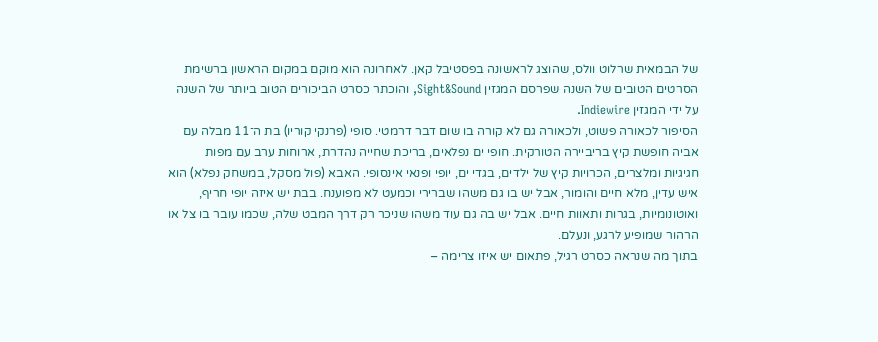של הבמאית שרלוט וולס, שהוצג לראשונה בפסטיבל קאן. לאחרונה הוא מוקם במקום הראשון ברשימת הסרטים הטובים של השנה שפרסם המגזין Sight&Sound, והוכתר כסרט הביכורים הטוב ביותר של השנה על ידי המגזין Indiewire.
הסיפור לכאורה פשוט, ולכאורה גם לא קורה בו שום דבר דרמטי. סופי (פרנקי קוריו) בת ה־11 מבלה עם אביה חופשת קיץ בריביירה הטורקית. חופי ים נפלאים, בריכת שחייה נהדרת, ארוחות ערב עם מפות חגיגיות ומלצרים, הכרויות קיץ של ילדים, בגדי ים, יופי ופנאי אינסופי. האבא (פול מסקל, במשחק נפלא) הוא איש עדין, מלא חיים והומור, אבל יש בו גם משהו שברירי וכמעט לא מפוענח. בבת יש איזה יופי חריף, ואוטונומיות, בגרות ותאוות חיים. אבל יש בה גם עוד משהו שניכר רק דרך המבט שלה, שכמו עובר בו צל או הרהור שמופיע לרגע, ונעלם.
בתוך מה שנראה כסרט רגיל, פתאום יש איזו צרימה –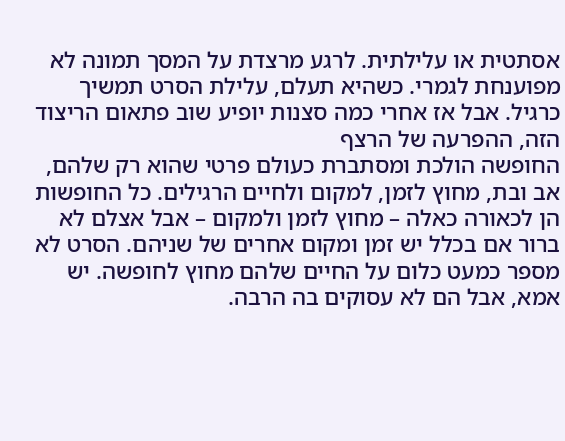אסתטית או עלילתית. לרגע מרצדת על המסך תמונה לא מפוענחת לגמרי. כשהיא תעלם, עלילת הסרט תמשיך כרגיל. אבל אז אחרי כמה סצנות יופיע שוב פתאום הריצוד הזה, ההפרעה של הרצף
החופשה הולכת ומסתברת כעולם פרטי שהוא רק שלהם, אב ובת, מחוץ לזמן, למקום ולחיים הרגילים. כל החופשות הן לכאורה כאלה – מחוץ לזמן ולמקום – אבל אצלם לא ברור אם בכלל יש זמן ומקום אחרים של שניהם. הסרט לא מספר כמעט כלום על החיים שלהם מחוץ לחופשה. יש אמא, אבל הם לא עסוקים בה הרבה.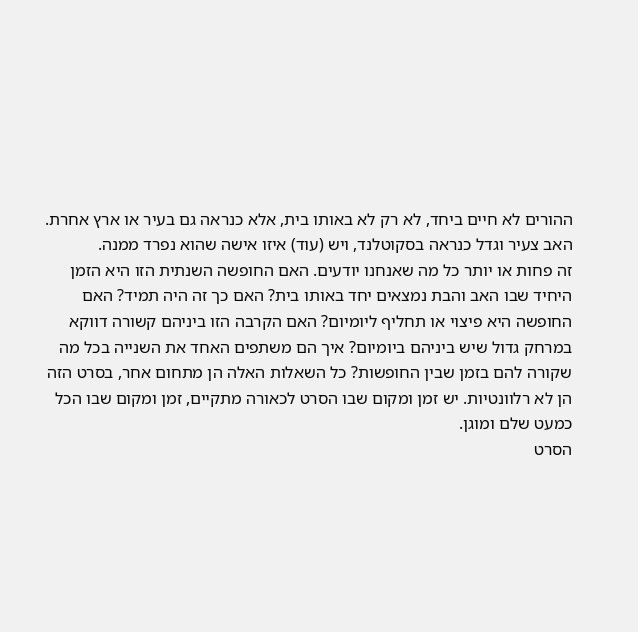ההורים לא חיים ביחד, לא רק לא באותו בית, אלא כנראה גם בעיר או ארץ אחרת. האב צעיר וגדל כנראה בסקוטלנד, ויש (עוד) איזו אישה שהוא נפרד ממנה.
זה פחות או יותר כל מה שאנחנו יודעים. האם החופשה השנתית הזו היא הזמן היחיד שבו האב והבת נמצאים יחד באותו בית? האם כך זה היה תמיד? האם החופשה היא פיצוי או תחליף ליומיום? האם הקרבה הזו ביניהם קשורה דווקא במרחק גדול שיש ביניהם ביומיום? איך הם משתפים האחד את השנייה בכל מה שקורה להם בזמן שבין החופשות? כל השאלות האלה הן מתחום אחר, בסרט הזה הן לא רלוונטיות. יש זמן ומקום שבו הסרט לכאורה מתקיים, זמן ומקום שבו הכל כמעט שלם ומוגן.
הסרט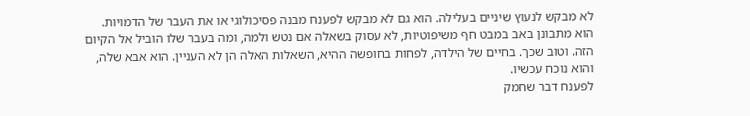לא מבקש לנעוץ שיניים בעלילה. הוא גם לא מבקש לפענח מבנה פסיכולוגי או את העבר של הדמויות. הוא מתבונן באב במבט חף משיפוטיות, לא עסוק בשאלה אם נטש ולמה, ומה בעבר שלו הוביל אל הקיום הזה. וטוב שכך. בחיים של הילדה, לפחות בחופשה ההיא, השאלות האלה הן לא העניין. הוא אבא שלה, והוא נוכח עכשיו.
לפענח דבר שחמק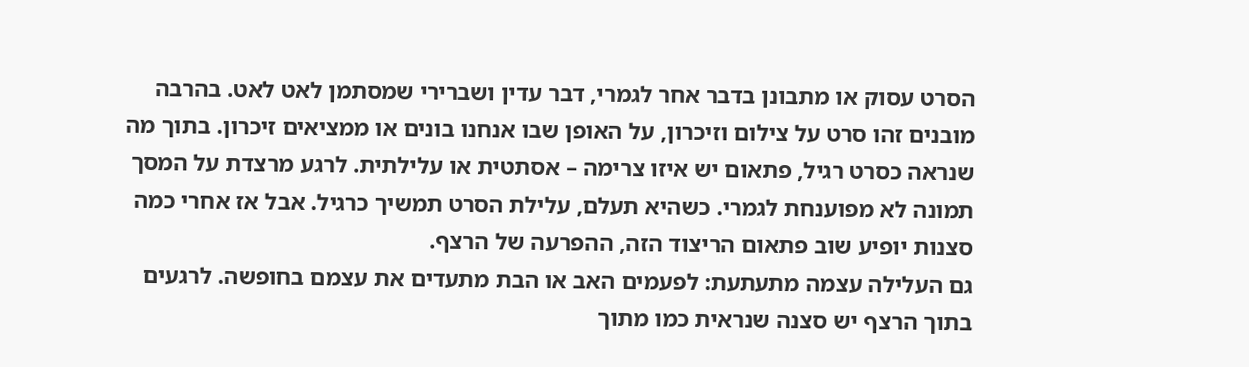הסרט עסוק או מתבונן בדבר אחר לגמרי, דבר עדין ושברירי שמסתמן לאט לאט. בהרבה מובנים זהו סרט על צילום וזיכרון, על האופן שבו אנחנו בונים או ממציאים זיכרון. בתוך מה שנראה כסרט רגיל, פתאום יש איזו צרימה – אסתטית או עלילתית. לרגע מרצדת על המסך תמונה לא מפוענחת לגמרי. כשהיא תעלם, עלילת הסרט תמשיך כרגיל. אבל אז אחרי כמה סצנות יופיע שוב פתאום הריצוד הזה, ההפרעה של הרצף.
גם העלילה עצמה מתעתעת: לפעמים האב או הבת מתעדים את עצמם בחופשה. לרגעים בתוך הרצף יש סצנה שנראית כמו מתוך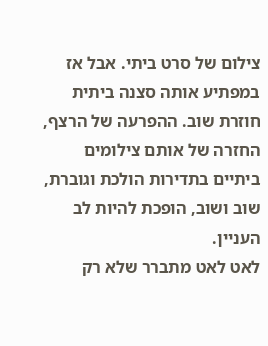צילום של סרט ביתי. אבל אז במפתיע אותה סצנה ביתית חוזרת שוב. ההפרעה של הרצף, החזרה של אותם צילומים ביתיים בתדירות הולכת וגוברת, שוב ושוב, הופכת להיות לב העניין.
לאט לאט מתברר שלא רק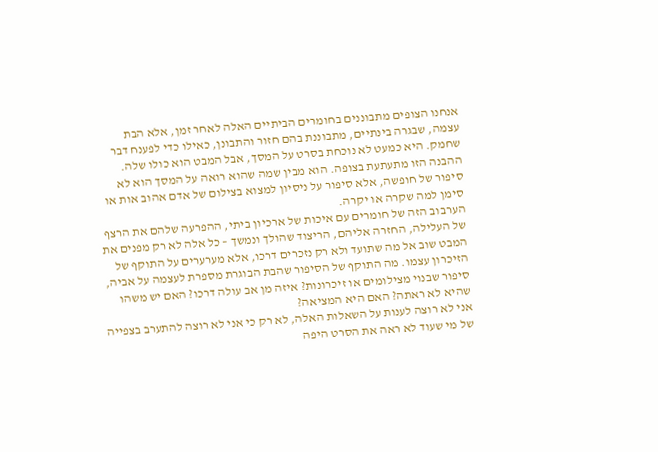אנחנו הצופים מתבוננים בחומרים הביתיים האלה לאחר זמן, אלא הבת עצמה, שבגרה בינתיים, מתבוננת בהם חזור והתבונן, כאילו כדי לפענח דבר שחמק. היא כמעט לא נוכחת בסרט על המסך, אבל המבט הוא כולו שלה. ההבנה הזו מתעתעת בצופה. הוא מבין שמה שהוא רואה על המסך הוא לא סיפור של חופשה, אלא סיפור על ניסיון למצוא בצילום של אדם אהוב אות או סימן למה שקרה או יקרה.
הערבוב הזה של חומרים עם איכות של ארכיון ביתי, ההפרעה שלהם את הרצף של העלילה, החזרה אליהם, הריצוד שהולך ונמשך – כל אלה לא רק מפנים את המבט שוב אל מה שתועד ולא רק נזכרים דרכו, אלא מערערים על התוקף של הזיכרון עצמו. מה התוקף של הסיפור שהבת הבוגרת מספרת לעצמה על אביה, סיפור שבנוי מצילומים או זיכרונות? איזה מן אב עולה דרכו? האם יש משהו שהיא לא ראתה? האם היא המציאה?
אני לא רוצה לענות על השאלות האלה, לא רק כי אני לא רוצה להתערב בצפייה של מי שעוד לא ראה את הסרט היפה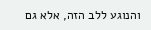והנוגע ללב הזה, אלא גם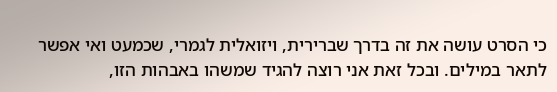כי הסרט עושה את זה בדרך שברירית, ויזואלית לגמרי, שכמעט ואי אפשר לתאר במילים. ובכל זאת אני רוצה להגיד שמשהו באבהות הזו,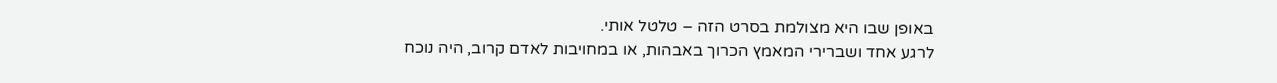באופן שבו היא מצולמת בסרט הזה – טלטל אותי.
לרגע אחד ושברירי המאמץ הכרוך באבהות, או במחויבות לאדם קרוב, היה נוכח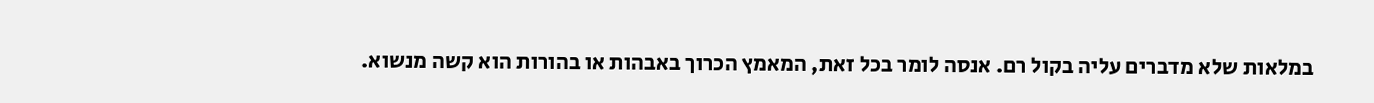במלאות שלא מדברים עליה בקול רם. אנסה לומר בכל זאת, המאמץ הכרוך באבהות או בהורות הוא קשה מנשוא.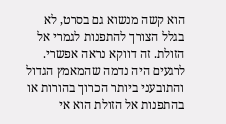הוא קשה מנשוא גם בסרט, לא בגלל הצורך להתפנות לגמרי אל הזולת. זה דווקא נראה אפשרי. לרגעים היה נדמה שהמאמץ הגדול והתובעני ביותר הכרוך בהורות או בהתפנות אל הזולת הוא אי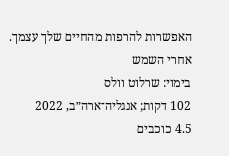האפשרות להרפות מהחיים שלך עצמך.
אחרי השמש
בימוי: שרלוט וולס
102 דקות; אנגליה־ארה״ב, 2022
4.5 כוכבים